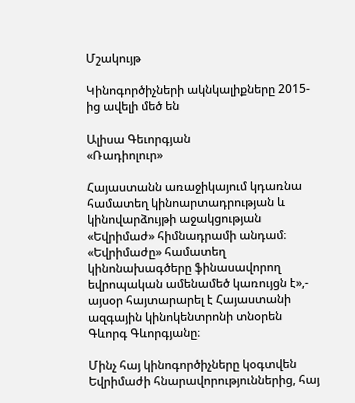Մշակույթ

Կինոգործիչների ակնկալիքները 2015- ից ավելի մեծ են

Ալիսա Գեւորգյան
«Ռադիոլուր»

Հայաստանն առաջիկայում կդառնա համատեղ կինոարտադրության և կինովարձույթի աջակցության «Եվրիմաժ» հիմնադրամի անդամ։ «Եվրիմաժը» համատեղ կինոնախագծերը ֆինասավորող եվրոպական ամենամեծ կառույցն է»,- այսօր հայտարարել է Հայաստանի ազգային կինոկենտրոնի տնօրեն Գևորգ Գևորգյանը։

Մինչ հայ կինոգործիչները կօգտվեն  Եվրիմաժի հնարավորություններից, հայ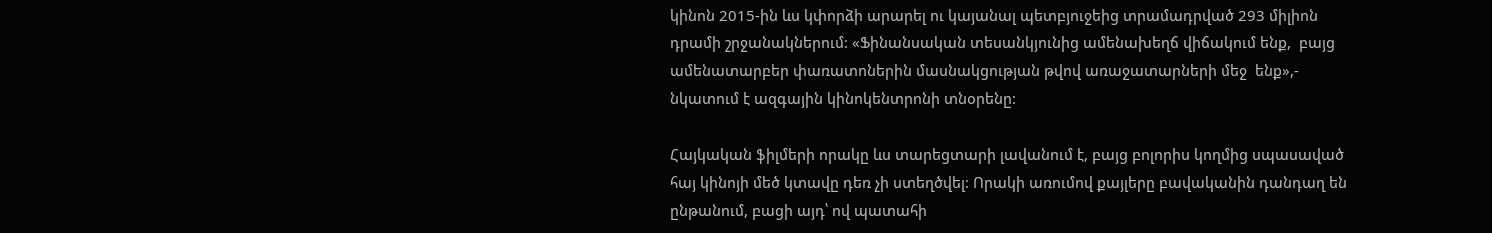կինոն 2015-ին ևս կփորձի արարել ու կայանալ պետբյուջեից տրամադրված 293 միլիոն դրամի շրջանակներում: «Ֆինանսական տեսանկյունից ամենախեղճ վիճակում ենք,  բայց ամենատարբեր փառատոներին մասնակցության թվով առաջատարների մեջ  ենք»,- նկատում է ազգային կինոկենտրոնի տնօրենը:

Հայկական ֆիլմերի որակը ևս տարեցտարի լավանում է, բայց բոլորիս կողմից սպասաված հայ կինոյի մեծ կտավը դեռ չի ստեղծվել: Որակի առումով քայլերը բավականին դանդաղ են ընթանում, բացի այդ՝ ով պատահի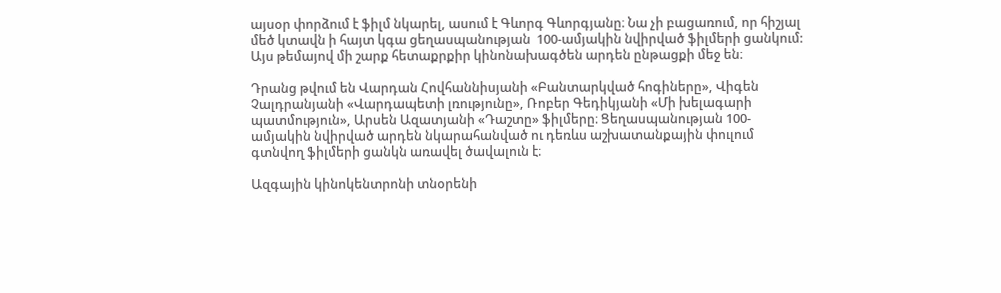այսօր փորձում է ֆիլմ նկարել, ասում է Գևորգ Գևորգյանը։ Նա չի բացառում, որ հիշյալ մեծ կտավն ի հայտ կգա ցեղասպանության  100-ամյակին նվիրված ֆիլմերի ցանկում: Այս թեմայով մի շարք հետաքրքիր կինոնախագծեն արդեն ընթացքի մեջ են։

Դրանց թվում են Վարդան Հովհաննիսյանի «Բանտարկված հոգիները», Վիգեն Չալդրանյանի «Վարդապետի լռությունը», Ռոբեր Գեդիկյանի «Մի խելագարի պատմություն», Արսեն Ազատյանի «Դաշտը» ֆիլմերը։ Ցեղասպանության 100-ամյակին նվիրված արդեն նկարահանված ու դեռևս աշխատանքային փուլում գտնվող ֆիլմերի ցանկն առավել ծավալուն է։

Ազգային կինոկենտրոնի տնօրենի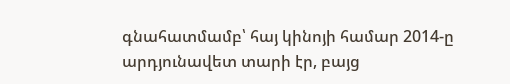գնահատմամբ՝ հայ կինոյի համար 2014-ը արդյունավետ տարի էր, բայց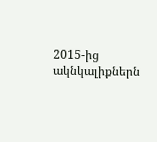2015-ից ակնկալիքներն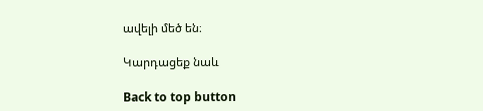ավելի մեծ են։

Կարդացեք նաև

Back to top button